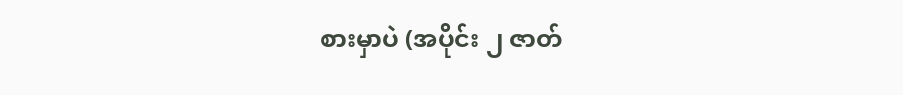စားမှာပဲ (အပိုင်း ၂ ဇာတ်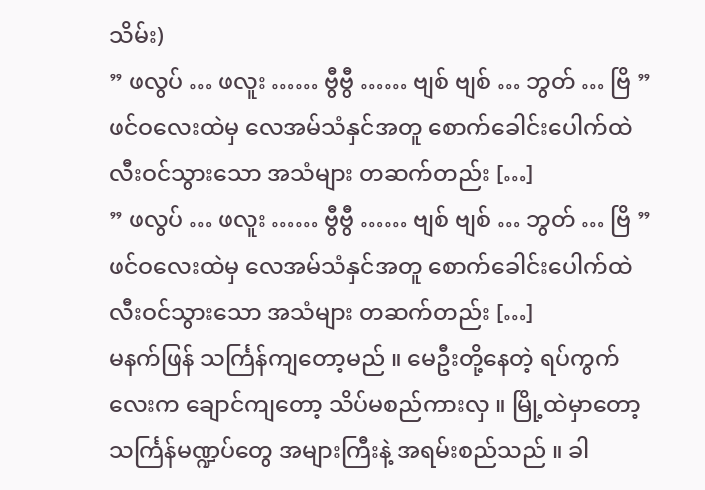သိမ်း)
” ဖလွပ် … ဖလူး …… ဗွီဗွီ …… ဗျစ် ဗျစ် … ဘွတ် … ဗြိ ” ဖင်ဝလေးထဲမှ လေအမ်သံနှင်အတူ စောက်ခေါင်းပေါက်ထဲ လီးဝင်သွားသော အသံများ တဆက်တည်း […]
” ဖလွပ် … ဖလူး …… ဗွီဗွီ …… ဗျစ် ဗျစ် … ဘွတ် … ဗြိ ” ဖင်ဝလေးထဲမှ လေအမ်သံနှင်အတူ စောက်ခေါင်းပေါက်ထဲ လီးဝင်သွားသော အသံများ တဆက်တည်း […]
မနက်ဖြန် သင်္ကြန်ကျတော့မည် ။ မေဦးတို့နေတဲ့ ရပ်ကွက်လေးက ချောင်ကျတော့ သိပ်မစည်ကားလှ ။ မြို့ထဲမှာတော့ သင်္ကြန်မဏ္ဍပ်တွေ အများကြီးနဲ့ အရမ်းစည်သည် ။ ခါ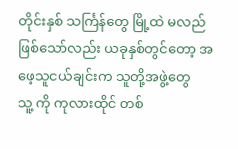တိုင်းနှစ် သင်္ကြန်တွေ မြို့ထဲ မလည်ဖြစ်သော်လည်း ယခုနှစ်တွင်တော့ အဖေ့သူငယ်ချင်းက သူတို့အဖွဲ့တွေ
သူ့ ကို ကုလားထိုင် တစ်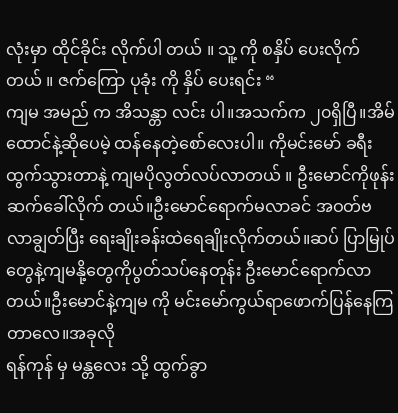လုံးမှာ ထိုင်ခိုင်း လိုက်ပါ တယ် ။ သူ့ ကို စနှိပ် ပေးလိုက် တယ် ။ ဇက်ကြော ပုခုံး ကို နှိပ် ပေးရင်း “
ကျမ အမည် က အိသန္တာ လင်း ပါ။အသက်က ၂၀ရှိပြီ။အိမ်ထောင်နဲ့ဆိုပေမဲ့ ထန်နေတဲ့စော်လေးပါ။ ကိုမင်းမော် ခရီးထွက်သွားတာနဲ့ ကျမပိုလွတ်လပ်လာတယ် ။ ဦးမောင်ကိုဖုန်းဆက်ခေါ်လိုက် တယ်။ဦးမောင်ရောက်မလာခင် အဝတ်ဗလာချွတ်ပြီး ရေးချိုးခန်းထဲရေချိုးလိုက်တယ်။ဆပ် ပြာမြုပ်တွေနဲ့ကျမနို့တွေကိုပွတ်သပ်နေတုန်း ဦးမောင်ရောက်လာတယ်။ဦးမောင်နဲ့ကျမ ကို မင်းမော်ကွယ်ရာဖောက်ပြန်နေကြတာလေ။အခုလို
ရန်ကုန် မှ မန္တလေး သို့ ထွက်ခွာ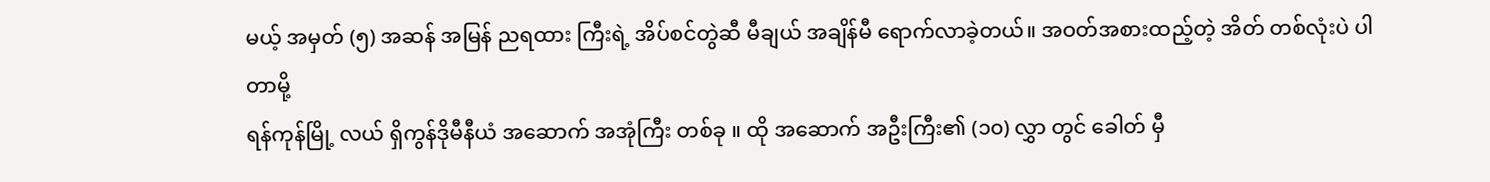မယ့် အမှတ် (၅) အဆန် အမြန် ညရထား ကြီးရဲ့ အိပ်စင်တွဲဆီ မီချယ် အချိန်မီ ရောက်လာခဲ့တယ်။ အဝတ်အစားထည့်တဲ့ အိတ် တစ်လုံးပဲ ပါတာမို့
ရန်ကုန်မြို့ လယ် ရှိကွန်ဒိုမီနီယံ အဆောက် အအုံကြီး တစ်ခု ။ ထို အဆောက် အဦးကြီး၏ (၁၀) လွှာ တွင် ခေါတ် မှီ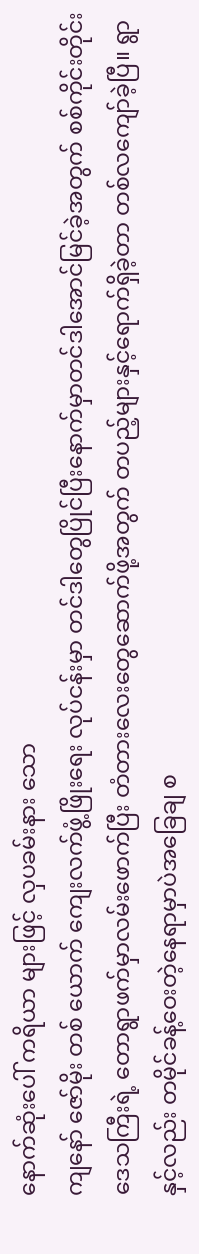နောက်ဆုံးပေါ် ကရိယာ များဖြင့် လှပခမ်းနား သော
ကျနော် ဇော်မိုး တစ် ယောက် ကျေးလက်ဖွံ့ဖြိုးရေး လုပ်ငန်းမှာ တင်ဒါတွေပြိုင်ပြီးနောက်မှာတင်ဒါအောင်မြင်ခဲ့အတွက် စစ်ကိုင်းတိုင်း ဒေသကြီးရဲ့ တောရွာဖက်မှာလမ်းဖောက်ပြီး တံတားလေးတွေဆောက်ဖို့အတွက် တပည့်များနှင့်ရောက်ရှိခဲ့တာ တစ်လကျော်ခဲ့ပြီ။ ရွာနှင့်လည်း တမိုင်ခန့်ဝေးတဲ့နေရာမှာပဲအခြေချ စ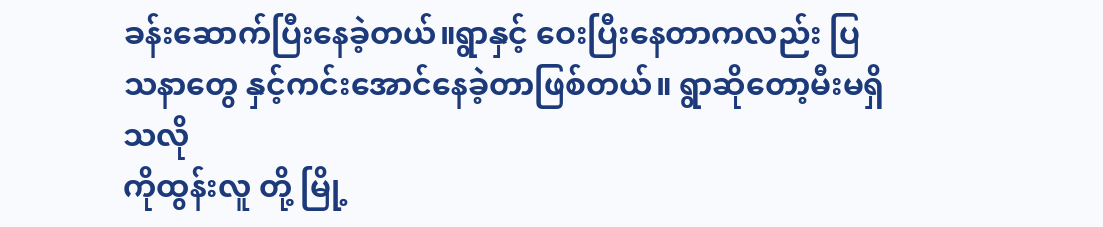ခန်းဆောက်ပြီးနေခဲ့တယ်။ရွာနှင့် ဝေးပြီးနေတာကလည်း ပြသနာတွေ နှင့်ကင်းအောင်နေခဲ့တာဖြစ်တယ်။ ရွာဆိုတော့မီးမရှိသလို
ကိုထွန်းလူ တို့ မြို့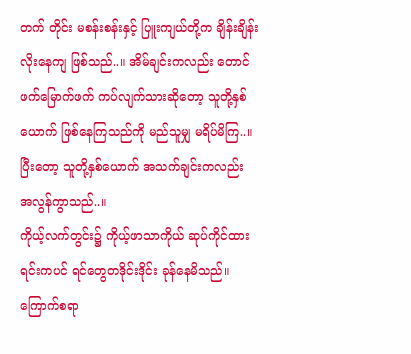တက် တိုင်း မစန်းစန်းနှင့် ပြူးကျယ်တို့က ချိန်းချိန်း လိုးနေကျ ဖြစ်သည်..။ အိမ်ချင်းကလည်း တောင်ဖက်မြောက်ဖက် ကပ်လျက်သားဆိုတော့ သူတို့နှစ်ယောက် ဖြစ်နေကြသည်ကို မည်သူမျှ မရိပ်မိကြ..။ ပြီးတော့ သူတို့နှစ်ယောက် အသက်ချင်းကလည်း အလွန်ကွာသည်..။
ကိုယ့်လက်တွင်း၌ ကိုယ့်ဖာသာကိုယ် ဆုပ်ကိုင်ထားရင်းကပင် ရင်တွေတဒိုင်းဒိုင်း ခုန်နေမိသည်။ ကြောက်စရာ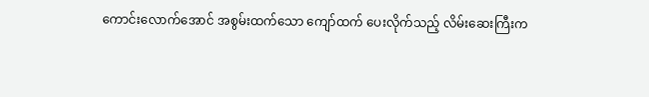ကောင်းလောက်အောင် အစွမ်းထက်သော ကျော်ထက် ပေးလိုက်သည့် လိမ်းဆေးကြီးက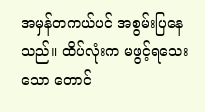အမှန်တကယ်ပင် အစွမ်းပြနေသည်။ ထိပ်လုံးက မဖွင့်ရသေးသော တောင်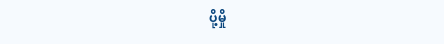ပို့မှို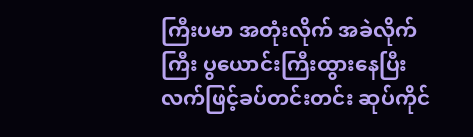ကြီးပမာ အတုံးလိုက် အခဲလိုက်ကြီး ပွယောင်းကြီးထွားနေပြီး လက်ဖြင့်ခပ်တင်းတင်း ဆုပ်ကိုင်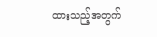ထားသည့်အတွက်